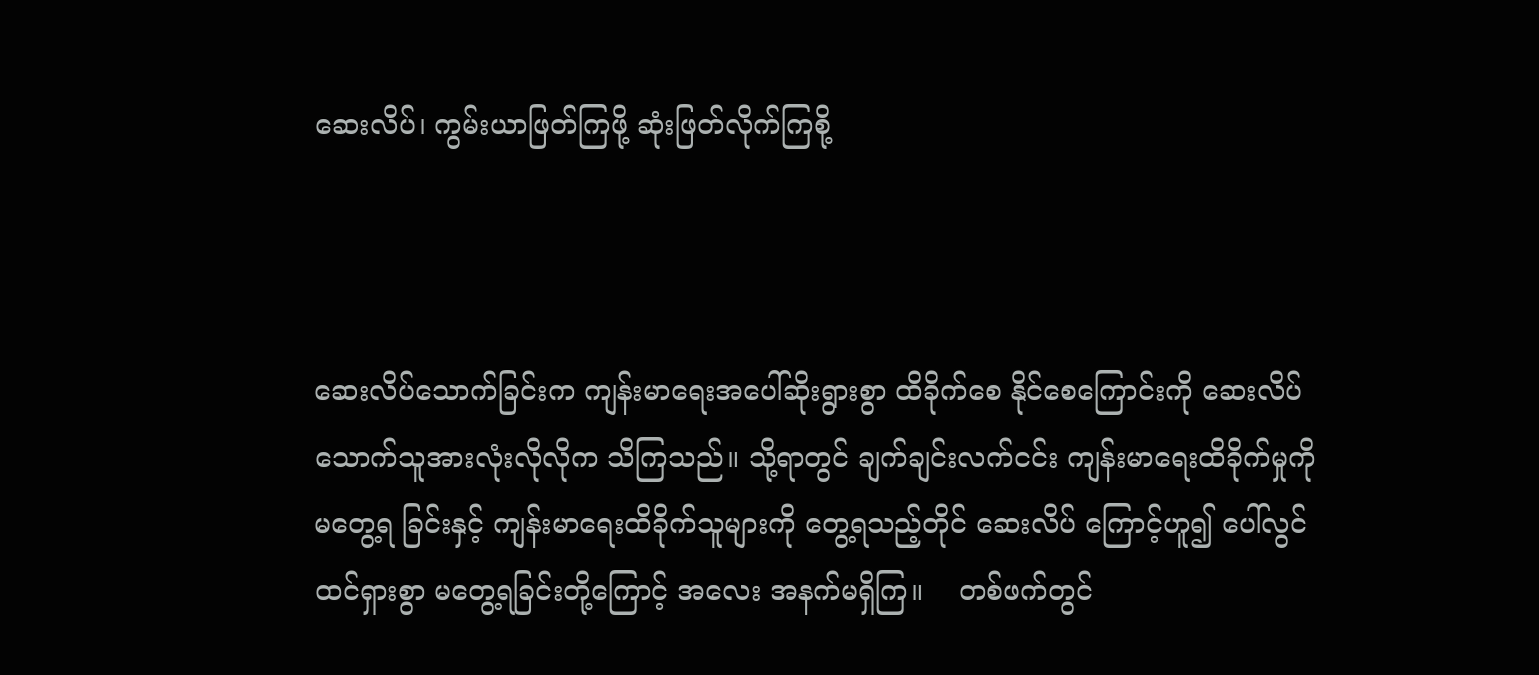ဆေးလိပ်၊ ကွမ်းယာဖြတ်ကြဖို့ ဆုံးဖြတ်လိုက်ကြစို့



ဆေးလိပ်သောက်ခြင်းက ကျန်းမာရေးအပေါ်ဆိုးရွားစွာ ထိခိုက်စေ နိုင်စေကြောင်းကို ဆေးလိပ်သောက်သူအားလုံးလိုလိုက သိကြသည်။ သို့ရာတွင် ချက်ချင်းလက်ငင်း ကျန်းမာရေးထိခိုက်မှုကို မတွေ့ရ ခြင်းနှင့် ကျန်းမာရေးထိခိုက်သူများကို တွေ့ရသည့်တိုင် ဆေးလိပ် ကြောင့်ဟူ၍ ပေါ်လွင်ထင်ရှားစွာ မတွေ့ရခြင်းတို့ကြောင့် အလေး အနက်မရှိကြ။    တစ်ဖက်တွင်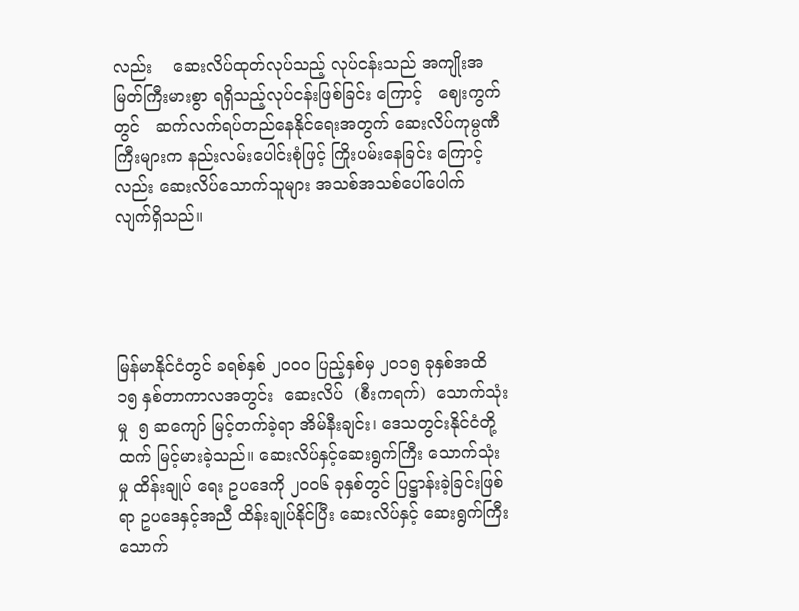လည်း    ဆေးလိပ်ထုတ်လုပ်သည့် လုပ်ငန်းသည် အကျိုးအမြတ်ကြီးမားစွာ ရရှိသည့်လုပ်ငန်းဖြစ်ခြင်း ကြောင့်   ဈေးကွက်တွင်   ဆက်လက်ရပ်တည်နေနိုင်ရေးအတွက် ဆေးလိပ်ကုမ္ပဏီကြီးများက နည်းလမ်းပေါင်းစုံဖြင့် ကြိုးပမ်းနေခြင်း ကြောင့်လည်း ဆေးလိပ်သောက်သူများ အသစ်အသစ်ပေါ်ပေါက် လျက်ရှိသည်။




မြန်မာနိုင်ငံတွင် ခရစ်နှစ် ၂၀၀၀ ပြည့်နှစ်မှ ၂၀၁၅ ခုနှစ်အထိ ၁၅ နှစ်တာကာလအတွင်း  ဆေးလိပ်  (စီးကရက်)  သောက်သုံးမှု  ၅ ဆကျော် မြင့်တက်ခဲ့ရာ အိမ်နီးချင်း၊ ဒေသတွင်းနိုင်ငံတို့ထက် မြင့်မားခဲ့သည်။ ဆေးလိပ်နှင့်ဆေးရွက်ကြီး သောက်သုံးမှု ထိန်းချုပ် ရေး ဥပဒေကို ၂၀၀၆ ခုနှစ်တွင် ပြဋ္ဌာန်းခဲ့ခြင်းဖြစ်ရာ ဥပဒေနှင့်အညီ ထိန်းချုပ်နိုင်ပြီး ဆေးလိပ်နှင့် ဆေးရွက်ကြီး သောက်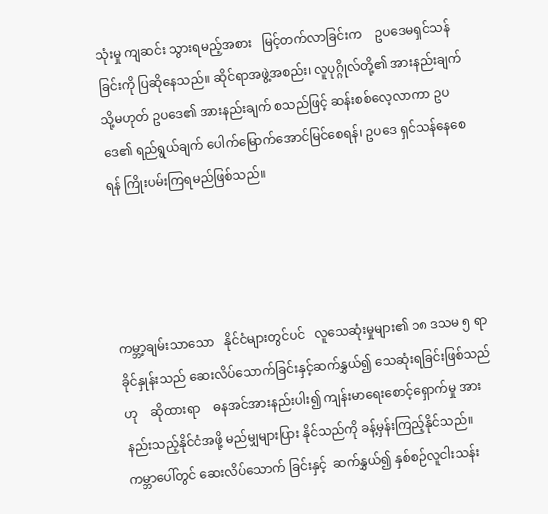သုံးမှု ကျဆင်း သွားရမည့်အစား   မြင့်တက်လာခြင်းက    ဥပဒေမရှင်သန်ခြင်းကို ပြဆိုနေသည်။ ဆိုင်ရာအဖွဲ့အစည်း၊ လူပုဂ္ဂိုလ်တို့၏ အားနည်းချက် သို့မဟုတ် ဥပဒေ၏ အားနည်းချက် စသည်ဖြင့် ဆန်းစစ်လေ့လာကာ ဥပဒေ၏ ရည်ရွယ်ချက် ပေါက်မြောက်အောင်မြင်စေရန်၊ ဥပဒေ ရှင်သန်နေစေရန် ကြိုးပမ်းကြရမည်ဖြစ်သည်။




ကမ္ဘာ့ချမ်းသာသော   နိုင်ငံများတွင်ပင်   လူသေဆုံးမှုများ၏ ၁၈ ဒသမ ၅ ရာခိုင်နှုန်းသည် ဆေးလိပ်သောက်ခြင်းနှင့်ဆက်နွှယ်၍ သေဆုံးရခြင်းဖြစ်သည်ဟု    ဆိုထားရာ    ဓနအင်အားနည်းပါး၍ ကျန်းမာရေးစောင့်ရှောက်မှု အားနည်းသည့်နိုင်ငံအဖို့ မည်မျှများပြား နိုင်သည်ကို ခန့်မှန်းကြည့်နိုင်သည်။ ကမ္ဘာပေါ်တွင် ဆေးလိပ်သောက် ခြင်းနှင့်  ဆက်နွှယ်၍ နှစ်စဉ်လူငါးသန်း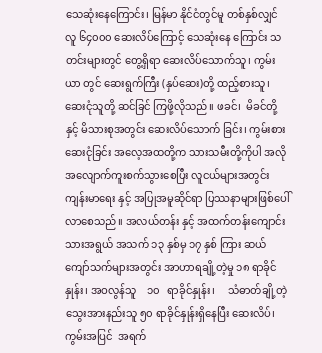သေဆုံးနေကြောင်း၊ မြန်မာ နိုင်ငံတွင်မူ တစ်နှစ်လျှင် လူ ၆၄၀၀၀ ဆေးလိပ်ကြောင့် သေဆုံးနေ ကြောင်း သတင်းများတွင် တွေ့ရှိရာ ဆေးလိပ်သောက်သူ၊ ကွမ်းယာ တွင် ဆေးရွက်ကြီး (နှပ်ဆေး)တို့ ထည့်စားသူ၊ ဆေးငုံသူတို့ ဆင်ခြင် ကြဖို့လိုသည်။ ဖခင်၊  မိခင်တို့နှင့် မိသားစုအတွင်း ဆေးလိပ်သောက် ခြင်း၊ ကွမ်းစား  ဆေးငုံခြင်း အလေ့အထတို့က သားသမီးတို့ကိုပါ အလိုအလျောက်ကူးစက်သွားစေပြီး လူငယ်များအတွင်း ကျန်းမာရေး နှင့် အပြုအမူဆိုင်ရာ ပြဿနာများဖြစ်ပေါ်လာစေသည်။ အလယ်တန်း နှင့် အထက်တန်းကျောင်းသားအရွယ် အသက် ၁၃ နှစ်မှ ၁၇ နှစ် ကြား ဆယ်ကျော်သက်များအတွင်း အာဟာရချို့တဲ့မှု ၁၈ ရာခိုင်နှုန်း၊ အဝလွန်သူ    ၁၀   ရာခိုင်နှုန်း၊     သံဓာတ်ချို့တဲ့    သွေးအားနည်းသူ ၅၀ ရာခိုင်နှုန်းရှိနေပြီး ဆေးလိပ်၊  ကွမ်းအပြင်  အရက်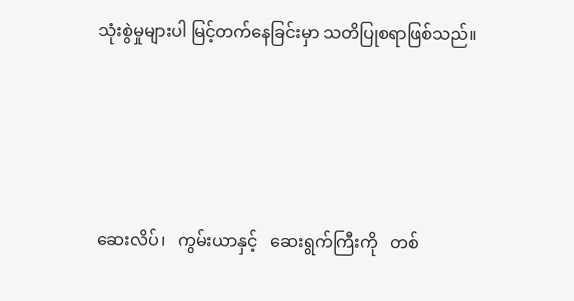သုံးစွဲမှုများပါ မြင့်တက်နေခြင်းမှာ သတိပြုစရာဖြစ်သည်။




ဆေးလိပ်၊   ကွမ်းယာနှင့်   ဆေးရွက်ကြီးကို   တစ်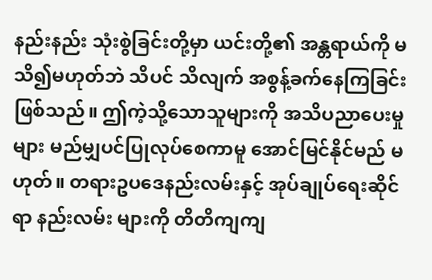နည်းနည်း သုံးစွဲခြင်းတို့မှာ ယင်းတို့၏ အန္တရာယ်ကို မသိ၍မဟုတ်ဘဲ သိပင် သိလျက် အစွန့်ခက်နေကြခြင်းဖြစ်သည်။ ဤကဲ့သို့သောသူများကို အသိပညာပေးမှုများ မည်မျှပင်ပြုလုပ်စေကာမူ အောင်မြင်နိုင်မည် မဟုတ်။ တရားဥပဒေနည်းလမ်းနှင့် အုပ်ချုပ်ရေးဆိုင်ရာ နည်းလမ်း များကို တိတိကျကျ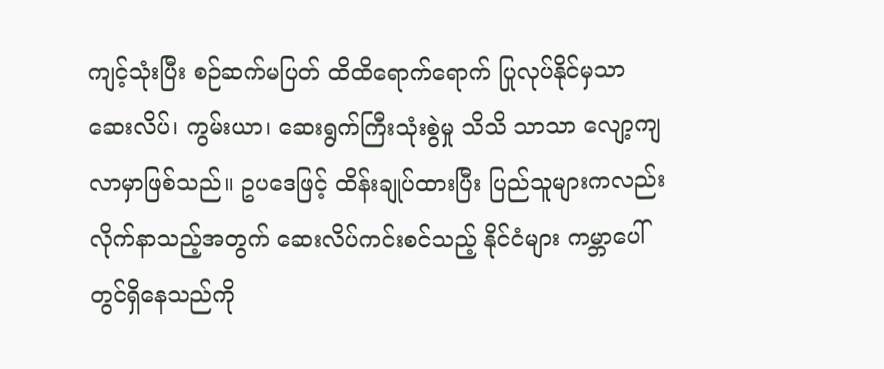ကျင့်သုံးပြီး စဉ်ဆက်မပြတ် ထိထိရောက်ရောက် ပြုလုပ်နိုင်မှသာ ဆေးလိပ်၊ ကွမ်းယာ၊ ဆေးရွက်ကြီးသုံးစွဲမှု သိသိ သာသာ လျော့ကျလာမှာဖြစ်သည်။ ဥပဒေဖြင့် ထိန်းချုပ်ထားပြီး ပြည်သူများကလည်း လိုက်နာသည့်အတွက် ဆေးလိပ်ကင်းစင်သည့် နိုင်ငံများ ကမ္ဘာပေါ်တွင်ရှိနေသည်ကို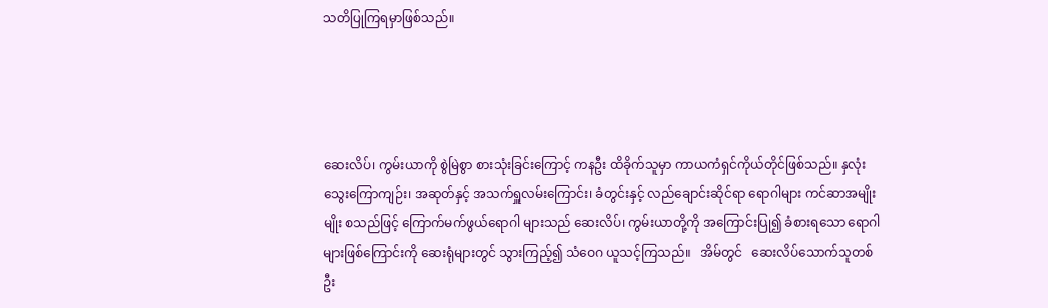သတိပြုကြရမှာဖြစ်သည်။




ဆေးလိပ်၊ ကွမ်းယာကို စွဲမြဲစွာ စားသုံးခြင်းကြောင့် ကနဦး ထိခိုက်သူမှာ ကာယကံရှင်ကိုယ်တိုင်ဖြစ်သည်။ နှလုံးသွေးကြောကျဉ်း၊ အဆုတ်နှင့် အသက်ရှူလမ်းကြောင်း၊ ခံတွင်းနှင့် လည်ချောင်းဆိုင်ရာ ရောဂါများ ကင်ဆာအမျိုးမျိုး စသည်ဖြင့် ကြောက်မက်ဖွယ်ရောဂါ များသည် ဆေးလိပ်၊ ကွမ်းယာတို့ကို အကြောင်းပြု၍ ခံစားရသော ရောဂါများဖြစ်ကြောင်းကို ဆေးရုံများတွင် သွားကြည့်၍ သံဝေဂ ယူသင့်ကြသည်။   အိမ်တွင်   ဆေးလိပ်သောက်သူတစ်ဦး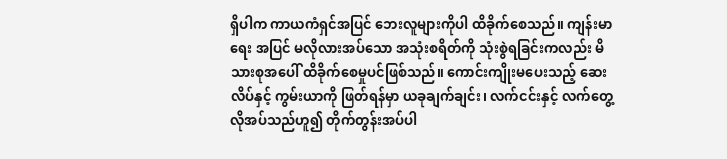ရှိပါက ကာယကံရှင်အပြင် ဘေးလူများကိုပါ ထိခိုက်စေသည်။ ကျန်းမာရေး အပြင် မလိုလားအပ်သော အသုံးစရိတ်ကို သုံးစွဲရခြင်းကလည်း မိသားစုအပေါ် ထိခိုက်စေမှုပင်ဖြစ်သည်။ ကောင်းကျိုးမပေးသည့် ဆေးလိပ်နှင့် ကွမ်းယာကို ဖြတ်ရန်မှာ ယခုချက်ချင်း၊ လက်ငင်းနှင့် လက်တွေ့လိုအပ်သည်ဟူ၍ တိုက်တွန်းအပ်ပါ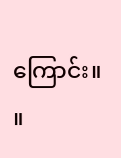ကြောင်း။         ။